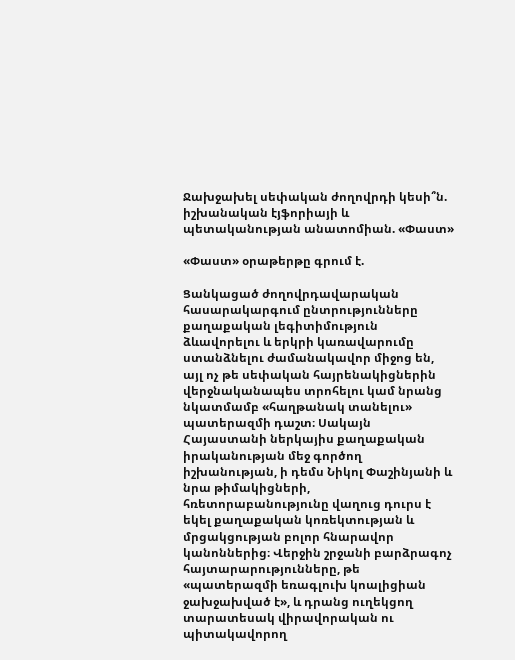Ջախջախել սեփական ժողովրդի կեսի՞ն. իշխանական էյֆորիայի և պետականության անատոմիան. «Փաստ»

«Փաստ» օրաթերթը գրում է.

Ցանկացած ժողովրդավարական հասարակարգում ընտրությունները քաղաքական լեգիտիմություն ձևավորելու և երկրի կառավարումը ստանձնելու ժամանակավոր միջոց են, այլ ոչ թե սեփական հայրենակիցներին վերջնականապես տրոհելու կամ նրանց նկատմամբ «հաղթանակ տանելու» պատերազմի դաշտ։ Սակայն Հայաստանի ներկայիս քաղաքական իրականության մեջ գործող իշխանության, ի դեմս Նիկոլ Փաշինյանի և նրա թիմակիցների, հռետորաբանությունը վաղուց դուրս է եկել քաղաքական կոռեկտության և մրցակցության բոլոր հնարավոր կանոններից։ Վերջին շրջանի բարձրագոչ հայտարարությունները, թե «պատերազմի եռագլուխ կոալիցիան ջախջախված է», և դրանց ուղեկցող տարատեսակ վիրավորական ու պիտակավորող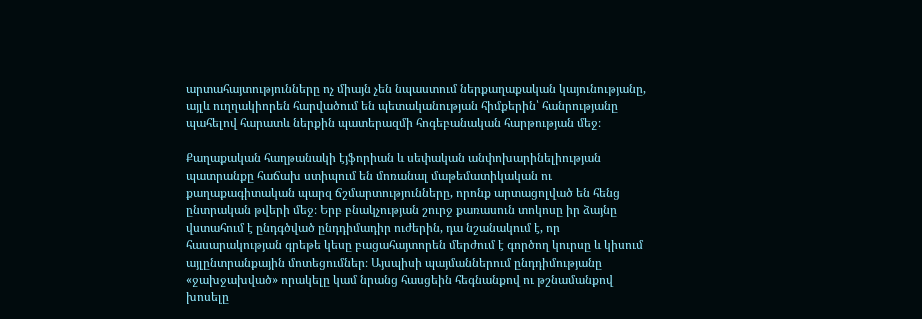արտահայտությունները ոչ միայն չեն նպաստում ներքաղաքական կայունությանը, այլև ուղղակիորեն հարվածում են պետականության հիմքերին՝ հանրությանը պահելով հարատև ներքին պատերազմի հոգեբանական հարթության մեջ։

Քաղաքական հաղթանակի էյֆորիան և սեփական անփոխարինելիության պատրանքը հաճախ ստիպում են մոռանալ մաթեմատիկական ու քաղաքագիտական պարզ ճշմարտությունները, որոնք արտացոլված են հենց ընտրական թվերի մեջ։ Երբ բնակչության շուրջ քառասուն տոկոսը իր ձայնը վստահում է ընդգծված ընդդիմադիր ուժերին, դա նշանակում է, որ հասարակության գրեթե կեսը բացահայտորեն մերժում է գործող կուրսը և կիսում այլընտրանքային մոտեցումներ։ Այսպիսի պայմաններում ընդդիմությանը «ջախջախված» որակելը կամ նրանց հասցեին հեգնանքով ու թշնամանքով խոսելը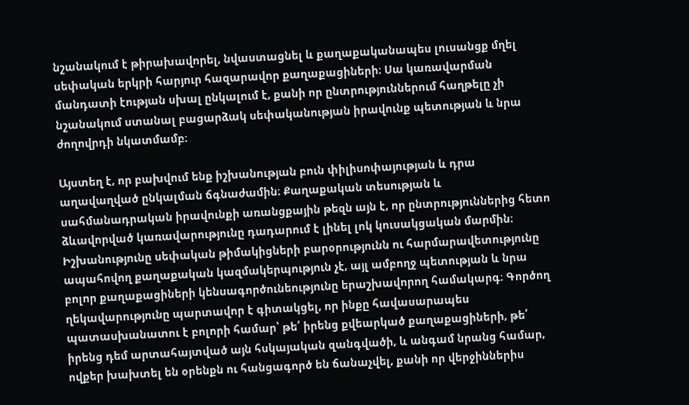նշանակում է թիրախավորել, նվաստացնել և քաղաքականապես լուսանցք մղել սեփական երկրի հարյուր հազարավոր քաղաքացիների։ Սա կառավարման մանդատի էության սխալ ընկալում է, քանի որ ընտրություններում հաղթելը չի նշանակում ստանալ բացարձակ սեփականության իրավունք պետության և նրա ժողովրդի նկատմամբ։

Այստեղ է, որ բախվում ենք իշխանության բուն փիլիսոփայության և դրա աղավաղված ընկալման ճգնաժամին։ Քաղաքական տեսության և սահմանադրական իրավունքի առանցքային թեզն այն է, որ ընտրություններից հետո ձևավորված կառավարությունը դադարում է լինել լոկ կուսակցական մարմին։ Իշխանությունը սեփական թիմակիցների բարօրությունն ու հարմարավետությունը ապահովող քաղաքական կազմակերպություն չէ, այլ ամբողջ պետության և նրա բոլոր քաղաքացիների կենսագործունեությունը երաշխավորող համակարգ։ Գործող ղեկավարությունը պարտավոր է գիտակցել, որ ինքը հավասարապես պատասխանատու է բոլորի համար՝ թե՛ իրենց քվեարկած քաղաքացիների, թե՛ իրենց դեմ արտահայտված այն հսկայական զանգվածի, և անգամ նրանց համար, ովքեր խախտել են օրենքն ու հանցագործ են ճանաչվել, քանի որ վերջիններիս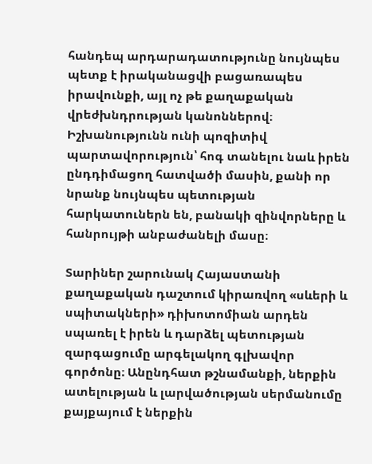հանդեպ արդարադատությունը նույնպես պետք է իրականացվի բացառապես իրավունքի, այլ ոչ թե քաղաքական վրեժխնդրության կանոններով։ Իշխանությունն ունի պոզիտիվ պարտավորություն՝ հոգ տանելու նաև իրեն ընդդիմացող հատվածի մասին, քանի որ նրանք նույնպես պետության հարկատուներն են, բանակի զինվորները և հանրույթի անբաժանելի մասը։

Տարիներ շարունակ Հայաստանի քաղաքական դաշտում կիրառվող «սևերի և սպիտակների» դիխոտոմիան արդեն սպառել է իրեն և դարձել պետության զարգացումը արգելակող գլխավոր գործոնը։ Անընդհատ թշնամանքի, ներքին ատելության և լարվածության սերմանումը քայքայում է ներքին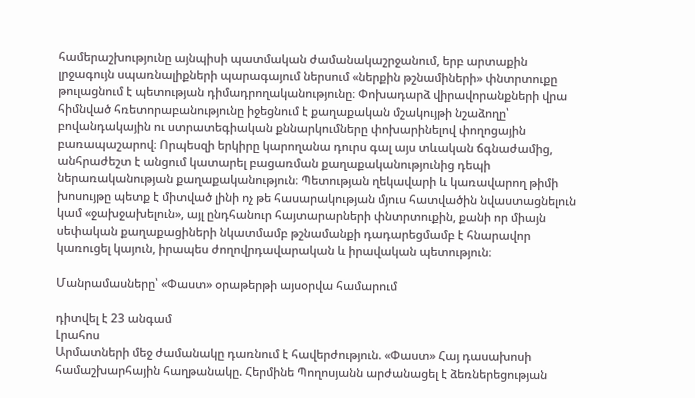համերաշխությունը այնպիսի պատմական ժամանակաշրջանում, երբ արտաքին լրջագույն սպառնալիքների պարագայում ներսում «ներքին թշնամիների» փնտրտուքը թուլացնում է պետության դիմադրողականությունը։ Փոխադարձ վիրավորանքների վրա հիմնված հռետորաբանությունը իջեցնում է քաղաքական մշակույթի նշաձողը՝ բովանդակային ու ստրատեգիական քննարկումները փոխարինելով փողոցային բառապաշարով։ Որպեսզի երկիրը կարողանա դուրս գալ այս տևական ճգնաժամից, անհրաժեշտ է անցում կատարել բացառման քաղաքականությունից դեպի ներառականության քաղաքականություն։ Պետության ղեկավարի և կառավարող թիմի խոսույթը պետք է միտված լինի ոչ թե հասարակության մյուս հատվածին նվաստացնելուն կամ «ջախջախելուն», այլ ընդհանուր հայտարարների փնտրտուքին, քանի որ միայն սեփական քաղաքացիների նկատմամբ թշնամանքի դադարեցմամբ է հնարավոր կառուցել կայուն, իրապես ժողովրդավարական և իրավական պետություն։

Մանրամասները՝ «Փաստ» օրաթերթի այսօրվա համարում

դիտվել է 23 անգամ
Լրահոս
Արմատների մեջ ժամանակը դառնում է հավերժություն. «Փաստ» Հայ դասախոսի համաշխարհային հաղթանակը. Հերմինե Պողոսյանն արժանացել է ձեռներեցության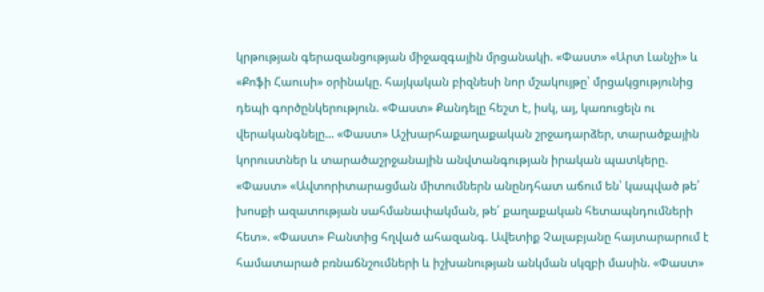կրթության գերազանցության միջազգային մրցանակի. «Փաստ» «Արտ Լանչի» և «Քոֆի Հաուսի» օրինակը. հայկական բիզնեսի նոր մշակույթը՝ մրցակցությունից դեպի գործընկերություն. «Փաստ» Քանդելը հեշտ է, իսկ, այ, կառուցելն ու վերականգնելը... «Փաստ» Աշխարհաքաղաքական շրջադարձեր, տարածքային կորուստներ և տարածաշրջանային անվտանգության իրական պատկերը. «Փաստ» «Ավտորիտարացման միտումներն անընդհատ աճում են՝ կապված թե՛ խոսքի ազատության սահմանափակման, թե՛ քաղաքական հետապնդումների հետ». «Փաստ» Բանտից հղված ահազանգ. Ավետիք Չալաբյանը հայտարարում է համատարած բռնաճնշումների և իշխանության անկման սկզբի մասին. «Փաստ»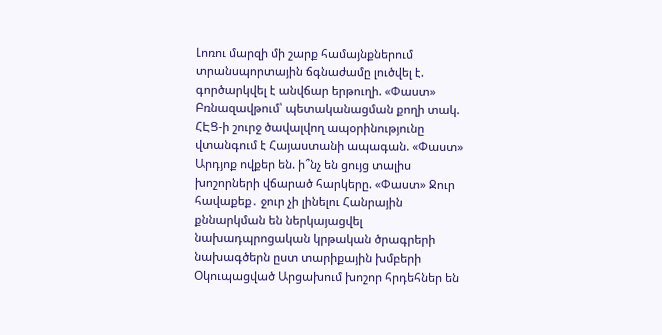Լոռու մարզի մի շարք համայնքներում տրանսպորտային ճգնաժամը լուծվել է. գործարկվել է անվճար երթուղի. «Փաստ» Բռնազավթում՝ պետականացման քողի տակ. ՀԷՑ-ի շուրջ ծավալվող ապօրինությունը վտանգում է Հայաստանի ապագան. «Փաստ» Արդյոք ովքեր են. ի՞նչ են ցույց տալիս խոշորների վճարած հարկերը. «Փաստ» Ջուր հավաքեք․ ջուր չի լինելու Հանրային քննարկման են ներկայացվել նախադպրոցական կրթական ծրագրերի նախագծերն ըստ տարիքային խմբերի Օկուպացված Արցախում խոշոր հրդեհներ են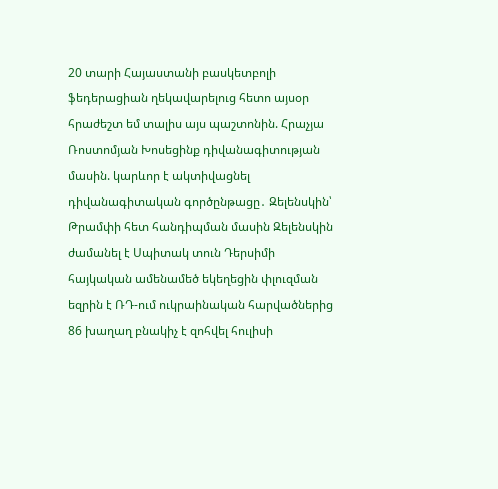20 տարի Հայաստանի բասկետբոլի ֆեդերացիան ղեկավարելուց հետո այսօր հրաժեշտ եմ տալիս այս պաշտոնին. Հրաչյա Ռոստոմյան Խոսեցինք դիվանագիտության մասին. կարևոր է ակտիվացնել դիվանագիտական գործընթացը․ Զելենսկին՝ Թրամփի հետ հանդիպման մասին Զելենսկին ժամանել է Սպիտակ տուն Դերսիմի հայկական ամենամեծ եկեղեցին փլուզման եզրին է ՌԴ-ում ուկրաինական հարվածներից 86 խաղաղ բնակիչ է զոհվել հուլիսի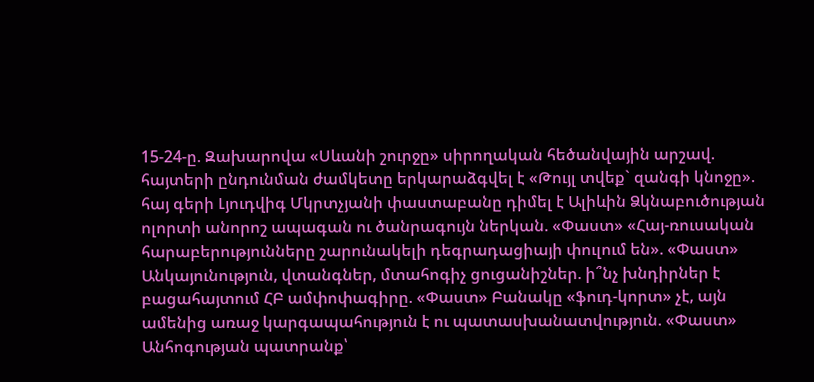15-24-ը. Զախարովա «Սևանի շուրջը» սիրողական հեծանվային արշավ. հայտերի ընդունման ժամկետը երկարաձգվել է «Թույլ տվեք` զանգի կնոջը». հայ գերի Լյուդվիգ Մկրտչյանի փաստաբանը դիմել է Ալիևին Ձկնաբուծության ոլորտի անորոշ ապագան ու ծանրագույն ներկան. «Փաստ» «Հայ-ռուսական հարաբերությունները շարունակելի դեգրադացիայի փուլում են». «Փաստ» Անկայունություն, վտանգներ, մտահոգիչ ցուցանիշներ. ի՞նչ խնդիրներ է բացահայտում ՀԲ ամփոփագիրը. «Փաստ» Բանակը «ֆուդ-կորտ» չէ, այն ամենից առաջ կարգապահություն է ու պատասխանատվություն. «Փաստ» Անհոգության պատրանք՝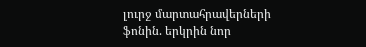լուրջ մարտահրավերների ֆոնին. երկրին նոր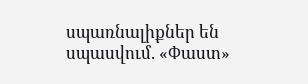սպառնալիքներ են սպասվում. «Փաստ»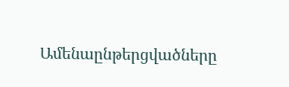Ամենաընթերցվածները